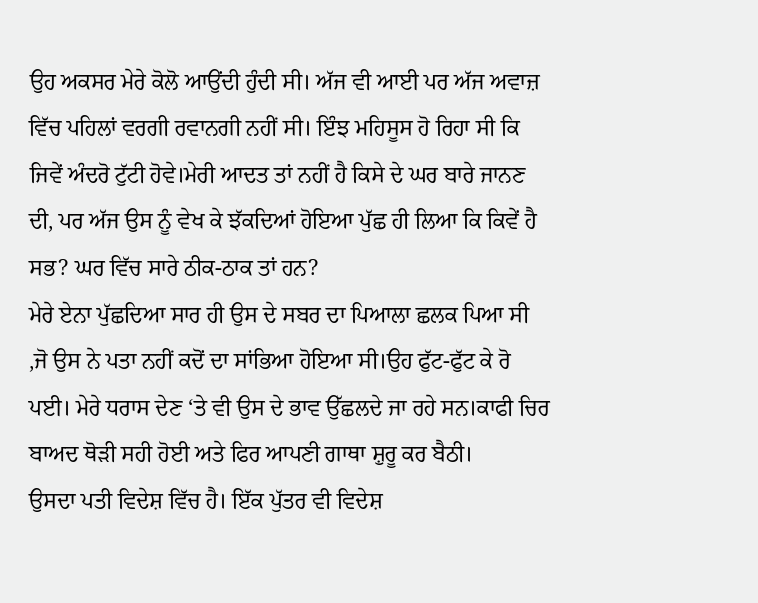ਉਹ ਅਕਸਰ ਮੇਰੇ ਕੋਲੋ ਆਉਂਦੀ ਹੁੰਦੀ ਸੀ। ਅੱਜ ਵੀ ਆਈ ਪਰ ਅੱਜ ਅਵਾਜ਼ ਵਿੱਚ ਪਹਿਲਾਂ ਵਰਗੀ ਰਵਾਨਗੀ ਨਹੀਂ ਸੀ। ਇੰਝ ਮਹਿਸੂਸ ਹੋ ਰਿਹਾ ਸੀ ਕਿ ਜਿਵੇਂ ਅੰਦਰੋ ਟੁੱਟੀ ਹੋਵੇ।ਮੇਰੀ ਆਦਤ ਤਾਂ ਨਹੀਂ ਹੈ ਕਿਸੇ ਦੇ ਘਰ ਬਾਰੇ ਜਾਨਣ ਦੀ, ਪਰ ਅੱਜ ਉਸ ਨੂੰ ਵੇਖ ਕੇ ਝੱਕਦਿਆਂ ਹੋਇਆ ਪੁੱਛ ਹੀ ਲਿਆ ਕਿ ਕਿਵੇਂ ਹੈ ਸਭ? ਘਰ ਵਿੱਚ ਸਾਰੇ ਠੀਕ-ਠਾਕ ਤਾਂ ਹਨ?
ਮੇਰੇ ਏਨਾ ਪੁੱਛਦਿਆ ਸਾਰ ਹੀ ਉਸ ਦੇ ਸਬਰ ਦਾ ਪਿਆਲਾ ਛਲਕ ਪਿਆ ਸੀ ,ਜੋ ਉਸ ਨੇ ਪਤਾ ਨਹੀਂ ਕਦੋਂ ਦਾ ਸਾਂਭਿਆ ਹੋਇਆ ਸੀ।ਉਹ ਫੁੱਟ-ਫੁੱਟ ਕੇ ਰੋ ਪਈ। ਮੇਰੇ ਧਰਾਸ ਦੇਣ ‘ਤੇ ਵੀ ਉਸ ਦੇ ਭਾਵ ਉੱਛਲਦੇ ਜਾ ਰਹੇ ਸਨ।ਕਾਫੀ ਚਿਰ ਬਾਅਦ ਥੋੜੀ ਸਹੀ ਹੋਈ ਅਤੇ ਫਿਰ ਆਪਣੀ ਗਾਥਾ ਸ਼ੁਰੂ ਕਰ ਬੈਠੀ।
ਉਸਦਾ ਪਤੀ ਵਿਦੇਸ਼ ਵਿੱਚ ਹੈ। ਇੱਕ ਪੁੱਤਰ ਵੀ ਵਿਦੇਸ਼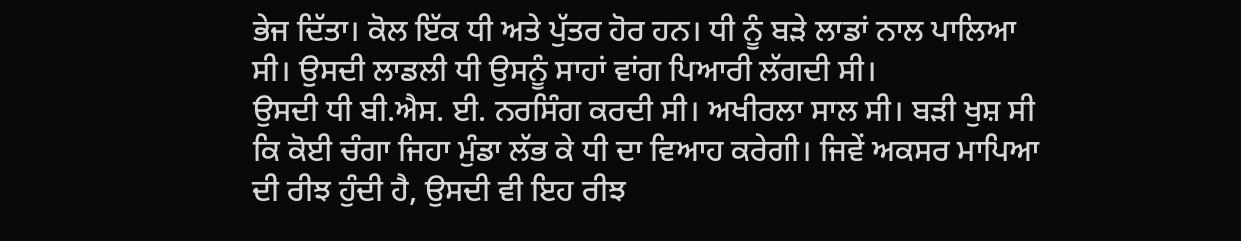ਭੇਜ ਦਿੱਤਾ। ਕੋਲ ਇੱਕ ਧੀ ਅਤੇ ਪੁੱਤਰ ਹੋਰ ਹਨ। ਧੀ ਨੂੰ ਬੜੇ ਲਾਡਾਂ ਨਾਲ ਪਾਲਿਆ ਸੀ। ਉਸਦੀ ਲਾਡਲੀ ਧੀ ਉਸਨੂੰ ਸਾਹਾਂ ਵਾਂਗ ਪਿਆਰੀ ਲੱਗਦੀ ਸੀ।
ਉਸਦੀ ਧੀ ਬੀ.ਐਸ. ਈ. ਨਰਸਿੰਗ ਕਰਦੀ ਸੀ। ਅਖੀਰਲਾ ਸਾਲ ਸੀ। ਬੜੀ ਖੁਸ਼ ਸੀ ਕਿ ਕੋਈ ਚੰਗਾ ਜਿਹਾ ਮੁੰਡਾ ਲੱਭ ਕੇ ਧੀ ਦਾ ਵਿਆਹ ਕਰੇਗੀ। ਜਿਵੇਂ ਅਕਸਰ ਮਾਪਿਆ ਦੀ ਰੀਝ ਹੁੰਦੀ ਹੈ, ਉਸਦੀ ਵੀ ਇਹ ਰੀਝ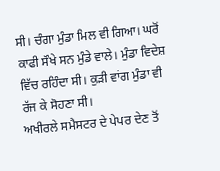ਸੀ। ਚੰਗਾ ਮੁੰਡਾ ਮਿਲ ਵੀ ਗਿਆ। ਘਰੋਂ ਕਾਫੀ ਸੌਖੇ ਸਨ ਮੁੰਡੇ ਵਾਲੇ। ਮੁੰਡਾ ਵਿਦੇਸ਼ ਵਿੱਚ ਰਹਿੰਦਾ ਸੀ। ਕੁੜੀ ਵਾਂਗ ਮੁੰਡਾ ਵੀ ਰੱਜ ਕੇ ਸੋਹਣਾ ਸੀ।
ਅਖੀਰਲੇ ਸਮੈਸਟਰ ਦੇ ਪੇਪਰ ਦੇਣ ਤੋਂ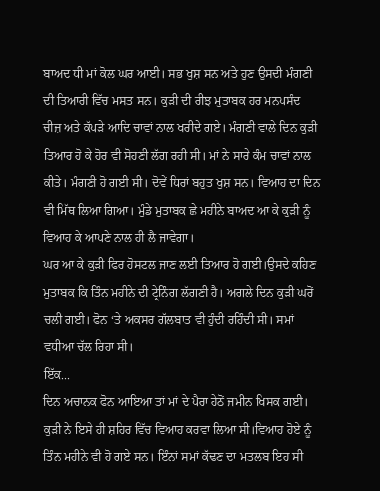ਬਾਅਦ ਧੀ ਮਾਂ ਕੋਲ ਘਰ ਆਈ। ਸਭ ਖੁਸ਼ ਸਨ ਅਤੇ ਹੁਣ ਉਸਦੀ ਮੰਗਣੀ ਦੀ ਤਿਆਰੀ ਵਿੱਚ ਮਸਤ ਸਨ। ਕੁੜੀ ਦੀ ਰੀਝ ਮੁਤਾਬਕ ਹਰ ਮਨਪਸੰਦ ਚੀਜ਼ ਅਤੇ ਕੱਪੜੇ ਆਦਿ ਚਾਵਾਂ ਨਾਲ ਖਰੀਦੇ ਗਏ। ਮੰਗਣੀ ਵਾਲੇ ਦਿਨ ਕੁੜੀ ਤਿਆਰ ਹੋ ਕੇ ਹੋਰ ਵੀ ਸੋਹਣੀ ਲੱਗ ਰਹੀ ਸੀ। ਮਾਂ ਨੇ ਸਾਰੇ ਕੰਮ ਚਾਵਾਂ ਨਾਲ ਕੀਤੇ। ਮੰਗਣੀ ਹੋ ਗਈ ਸੀ। ਦੋਵੇਂ ਧਿਰਾਂ ਬਹੁਤ ਖੁਸ਼ ਸਨ। ਵਿਆਹ ਦਾ ਦਿਨ ਵੀ ਮਿੱਥ ਲਿਆ ਗਿਆ। ਮੁੰਡੇ ਮੁਤਾਬਕ ਛੇ ਮਹੀਨੇ ਬਾਅਦ ਆ ਕੇ ਕੁੜੀ ਨੂੰ ਵਿਆਹ ਕੇ ਆਪਣੇ ਨਾਲ ਹੀ ਲੈ ਜਾਵੇਗਾ।
ਘਰ ਆ ਕੇ ਕੁੜੀ ਫਿਰ ਹੋਸਟਲ ਜਾਣ ਲਈ ਤਿਆਰ ਹੋ ਗਈ।ਉਸਦੇ ਕਹਿਣ ਮੁਤਾਬਕ ਕਿ ਤਿੰਨ ਮਹੀਨੇ ਦੀ ਟ੍ਰੇਨਿੰਗ ਲੱਗਣੀ ਹੈ। ਅਗਲੇ ਦਿਨ ਕੁੜੀ ਘਰੋਂ ਚਲੀ ਗਈ। ਫੋਨ ‘ਤੇ ਅਕਸਰ ਗੱਲਬਾਤ ਵੀ ਹੁੰਦੀ ਰਹਿੰਦੀ ਸੀ। ਸਮਾਂ ਵਧੀਆ ਚੱਲ ਰਿਹਾ ਸੀ।
ਇੱਕ...
ਦਿਨ ਅਚਾਨਕ ਫੋਨ ਆਇਆ ਤਾਂ ਮਾਂ ਦੇ ਪੈਰਾ ਹੇਠੋਂ ਜਮੀਨ ਖਿਸਕ ਗਈ। ਕੁੜੀ ਨੇ ਇਸੇ ਹੀ ਸ਼ਹਿਰ ਵਿੱਚ ਵਿਆਹ ਕਰਵਾ ਲਿਆ ਸੀ।ਵਿਆਹ ਹੋਏ ਨੂੰ ਤਿੰਨ ਮਹੀਨੇ ਵੀ ਹੋ ਗਏ ਸਨ। ਇੰਨਾਂ ਸਮਾਂ ਕੱਢਣ ਦਾ ਮਤਲਬ ਇਹ ਸੀ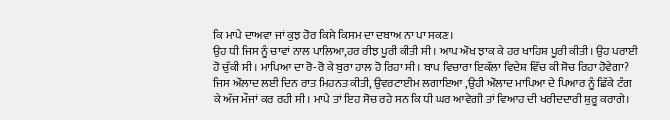ਕਿ ਮਾਪੇ ਦਾਅਵਾ ਜਾਂ ਕੁਝ ਹੋਰ ਕਿਸੇ ਕਿਸਮ ਦਾ ਦਬਾਅ ਨਾ ਪਾ ਸਕਣ।
ਉਹ ਧੀ ਜਿਸ ਨੂੰ ਚਾਵਾਂ ਨਾਲ ਪਾਲਿਆ,ਹਰ ਰੀਝ ਪੂਰੀ ਕੀਤੀ ਸੀ। ਆਪ ਔਖ ਝਾਕ ਕੇ ਹਰ ਖਾਹਿਸ਼ ਪੂਰੀ ਕੀਤੀ। ਉਹ ਪਰਾਈ ਹੋ ਚੁੱਕੀ ਸੀ। ਮਾਪਿਆ ਦਾ ਰੋ-ਰੋ ਕੇ ਬੁਰਾ ਹਾਲ ਹੋ ਰਿਹਾ ਸੀ। ਬਾਪ ਵਿਚਾਰਾ ਇਕੱਲਾ ਵਿਦੇਸ਼ ਵਿੱਚ ਕੀ ਸੋਚ ਰਿਹਾ ਹੋਵੇਗਾ? ਜਿਸ ਔਲਾਦ ਲਈ ਦਿਨ ਰਾਤ ਮਿਹਨਤ ਕੀਤੀ, ਉਵਰਟਾਈਮ ਲਗਾਇਆ ,ਉਹੀ ਔਲਾਦ ਮਾਪਿਆ ਦੇ ਪਿਆਰ ਨੂੰ ਛਿੱਕੇ ਟੰਗ ਕੇ ਅੱਜ ਮੌਜਾਂ ਕਰ ਰਹੀ ਸੀ। ਮਾਪੇ ਤਾਂ ਇਹ ਸੋਚ ਰਹੇ ਸਨ ਕਿ ਧੀ ਘਰ ਆਵੇਗੀ ਤਾਂ ਵਿਆਹ ਦੀ ਖਰੀਦਦਾਰੀ ਸ਼ੁਰੂ ਕਰਾਗੇ।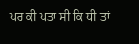ਪਰ ਕੀ ਪਤਾ ਸੀ ਕਿ ਧੀ ਤਾਂ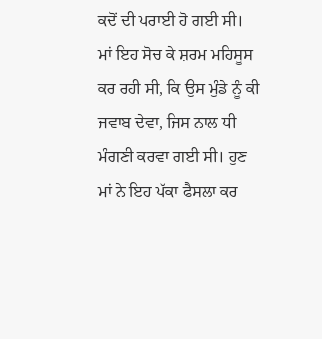ਕਦੋਂ ਦੀ ਪਰਾਈ ਹੋ ਗਈ ਸੀ।
ਮਾਂ ਇਹ ਸੋਚ ਕੇ ਸ਼ਰਮ ਮਹਿਸੂਸ ਕਰ ਰਹੀ ਸੀ, ਕਿ ਉਸ ਮੁੰਡੇ ਨੂੰ ਕੀ ਜਵਾਬ ਦੇਵਾ, ਜਿਸ ਨਾਲ ਧੀ ਮੰਗਣੀ ਕਰਵਾ ਗਈ ਸੀ। ਹੁਣ ਮਾਂ ਨੇ ਇਹ ਪੱਕਾ ਫੈਸਲਾ ਕਰ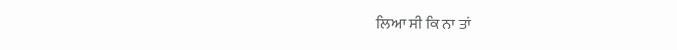ਲਿਆ ਸੀ ਕਿ ਨਾ ਤਾਂ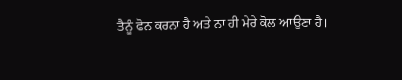ਤੈਨੂੰ ਫੋਨ ਕਰਨਾ ਹੈ ਅਤੇ ਨਾ ਹੀ ਮੇਰੇ ਕੋਲ ਆਉਣਾ ਹੈ।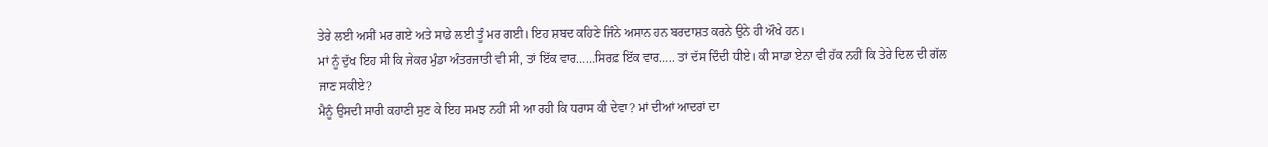ਤੇਰੇ ਲਈ ਅਸੀਂ ਮਰ ਗਏ ਅਤੇ ਸਾਡੇ ਲਈ ਤੂੰ ਮਰ ਗਈ। ਇਹ ਸ਼ਬਦ ਕਹਿਣੇ ਜਿੰਨੇ ਅਸਾਨ ਹਨ ਬਰਦਾਸ਼ਤ ਕਰਨੇ ਉਨੇ ਹੀ ਔਖੇ ਹਨ।
ਮਾਂ ਨੂੰ ਦੁੱਖ ਇਹ ਸੀ ਕਿ ਜੇਕਰ ਮੁੰਡਾ ਅੰਤਰਜਾਤੀ ਵੀ ਸੀ, ਤਾਂ ਇੱਕ ਵਾਰ……ਸਿਰਫ਼ ਇੱਕ ਵਾਰ….. ਤਾਂ ਦੱਸ ਦਿੰਦੀ ਧੀਏ। ਕੀ ਸਾਡਾ ਏਨਾ ਵੀ ਹੱਕ ਨਹੀਂ ਕਿ ਤੇਰੇ ਦਿਲ ਦੀ ਗੱਲ ਜਾਣ ਸਕੀਏ?
ਮੈਨੂੰ ਉਸਦੀ ਸਾਰੀ ਕਹਾਣੀ ਸੁਣ ਕੇ ਇਹ ਸਮਝ ਨਹੀਂ ਸੀ ਆ ਰਹੀ ਕਿ ਧਰਾਸ ਕੀ ਦੇਵਾ? ਮਾਂ ਦੀਆਂ ਆਦਰਾਂ ਦਾ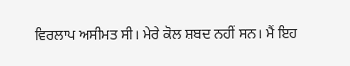ਵਿਰਲਾਪ ਅਸੀਮਤ ਸੀ। ਮੇਰੇ ਕੋਲ ਸ਼ਬਦ ਨਹੀਂ ਸਨ। ਮੈਂ ਇਹ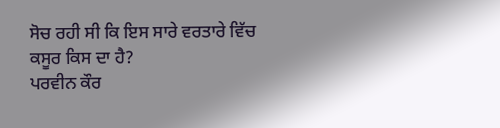ਸੋਚ ਰਹੀ ਸੀ ਕਿ ਇਸ ਸਾਰੇ ਵਰਤਾਰੇ ਵਿੱਚ ਕਸੂਰ ਕਿਸ ਦਾ ਹੈ?
ਪਰਵੀਨ ਕੌਰ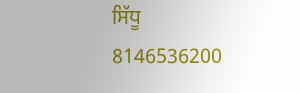ਸਿੱਧੂ
8146536200